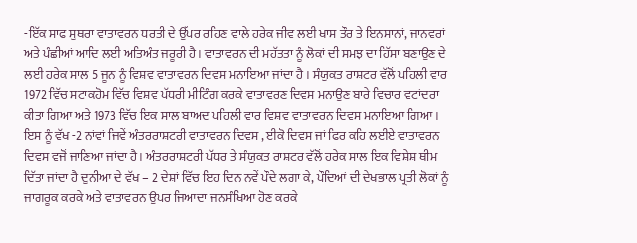-ਇੱਕ ਸਾਫ ਸੁਥਰਾ ਵਾਤਾਵਰਨ ਧਰਤੀ ਦੇ ਉੱਪਰ ਰਹਿਣ ਵਾਲੇ ਹਰੇਕ ਜੀਵ ਲਈ ਖਾਸ ਤੌਰ ਤੇ ਇਨਸਾਨਾਂ, ਜਾਨਵਰਾਂ ਅਤੇ ਪੰਛੀਆਂ ਆਦਿ ਲਈ ਅਤਿਅੰਤ ਜਰੂਰੀ ਹੈ। ਵਾਤਾਵਰਨ ਦੀ ਮਹੱਤਤਾ ਨੂੰ ਲੋਕਾਂ ਦੀ ਸਮਝ ਦਾ ਹਿੱਸਾ ਬਣਾਉਣ ਦੇ ਲਈ ਹਰੇਕ ਸਾਲ 5 ਜੂਨ ਨੂੰ ਵਿਸ਼ਵ ਵਾਤਾਵਰਨ ਦਿਵਸ ਮਨਾਇਆ ਜਾਂਦਾ ਹੈ । ਸੰਯੁਕਤ ਰਾਸ਼ਟਰ ਵੱਲੋਂ ਪਹਿਲੀ ਵਾਰ 1972 ਵਿੱਚ ਸਟਾਕਹੋਮ ਵਿੱਚ ਵਿਸ਼ਵ ਪੱਧਰੀ ਮੀਟਿੰਗ ਕਰਕੇ ਵਾਤਾਵਰਣ ਦਿਵਸ ਮਨਾਉਣ ਬਾਰੇ ਵਿਚਾਰ ਵਟਾਂਦਰਾ ਕੀਤਾ ਗਿਆ ਅਤੇ 1973 ਵਿੱਚ ਇਕ ਸਾਲ ਬਾਅਦ ਪਹਿਲੀ ਵਾਰ ਵਿਸ਼ਵ ਵਾਤਾਵਰਨ ਦਿਵਸ ਮਨਾਇਆ ਗਿਆ । ਇਸ ਨੂੰ ਵੱਖ -2 ਨਾਂਵਾਂ ਜਿਵੇਂ ਅੰਤਰਰਾਸ਼ਟਰੀ ਵਾਤਾਵਰਨ ਦਿਵਸ , ਈਕੋ ਦਿਵਸ ਜਾਂ ਫਿਰ ਕਹਿ ਲਈਏ ਵਾਤਾਵਰਨ ਦਿਵਸ ਵਜੋਂ ਜਾਣਿਆ ਜਾਂਦਾ ਹੈ। ਅੰਤਰਰਾਸ਼ਟਰੀ ਪੱਧਰ ਤੇ ਸੰਯੁਕਤ ਰਾਸ਼ਟਰ ਵੱਲੋਂ ਹਰੇਕ ਸਾਲ ਇਕ ਵਿਸ਼ੇਸ਼ ਥੀਮ ਦਿੱਤਾ ਜਾਂਦਾ ਹੈ ਦੁਨੀਆ ਦੇ ਵੱਖ – 2 ਦੇਸ਼ਾਂ ਵਿੱਚ ਇਹ ਦਿਨ ਨਵੇਂ ਪੌਦੇ ਲਗਾ ਕੇ, ਪੌਦਿਆਂ ਦੀ ਦੇਖਭਾਲ ਪ੍ਰਤੀ ਲੋਕਾਂ ਨੂੰ ਜਾਗਰੂਕ ਕਰਕੇ ਅਤੇ ਵਾਤਾਵਰਨ ਉਪਰ ਜਿਆਦਾ ਜਨਸੰਖਿਆ ਹੋਣ ਕਰਕੇ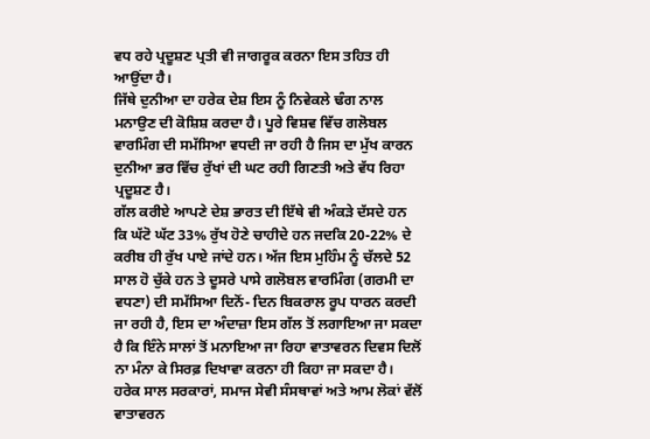ਵਧ ਰਹੇ ਪ੍ਰਦੂਸ਼ਣ ਪ੍ਰਤੀ ਵੀ ਜਾਗਰੂਕ ਕਰਨਾ ਇਸ ਤਹਿਤ ਹੀ ਆਉਂਦਾ ਹੈ।
ਜਿੱਥੇ ਦੁਨੀਆ ਦਾ ਹਰੇਕ ਦੇਸ਼ ਇਸ ਨੂੰ ਨਿਵੇਕਲੇ ਢੰਗ ਨਾਲ ਮਨਾਉਣ ਦੀ ਕੋਸ਼ਿਸ਼ ਕਰਦਾ ਹੈ। ਪੂਰੇ ਵਿਸ਼ਵ ਵਿੱਚ ਗਲੋਬਲ ਵਾਰਮਿੰਗ ਦੀ ਸਮੱਸਿਆ ਵਧਦੀ ਜਾ ਰਹੀ ਹੈ ਜਿਸ ਦਾ ਮੁੱਖ ਕਾਰਨ ਦੁਨੀਆ ਭਰ ਵਿੱਚ ਰੁੱਖਾਂ ਦੀ ਘਟ ਰਹੀ ਗਿਣਤੀ ਅਤੇ ਵੱਧ ਰਿਹਾ ਪ੍ਰਦੂਸ਼ਣ ਹੈ।
ਗੱਲ ਕਰੀਏ ਆਪਣੇ ਦੇਸ਼ ਭਾਰਤ ਦੀ ਇੱਥੇ ਵੀ ਅੰਕੜੇ ਦੱਸਦੇ ਹਨ ਕਿ ਘੱਟੋ ਘੱਟ 33% ਰੁੱਖ ਹੋਣੇ ਚਾਹੀਦੇ ਹਨ ਜਦਕਿ 20-22% ਦੇ ਕਰੀਬ ਹੀ ਰੁੱਖ ਪਾਏ ਜਾਂਦੇ ਹਨ। ਅੱਜ ਇਸ ਮੁਹਿੰਮ ਨੂੰ ਚੱਲਦੇ 52 ਸਾਲ ਹੋ ਚੁੱਕੇ ਹਨ ਤੇ ਦੂਸਰੇ ਪਾਸੇ ਗਲੋਬਲ ਵਾਰਮਿੰਗ (ਗਰਮੀ ਦਾ ਵਧਣਾ) ਦੀ ਸਮੱਸਿਆ ਦਿਨੋਂ- ਦਿਨ ਬਿਕਰਾਲ ਰੂਪ ਧਾਰਨ ਕਰਦੀ ਜਾ ਰਹੀ ਹੈ, ਇਸ ਦਾ ਅੰਦਾਜ਼ਾ ਇਸ ਗੱਲ ਤੋਂ ਲਗਾਇਆ ਜਾ ਸਕਦਾ ਹੈ ਕਿ ਇੰਨੇ ਸਾਲਾਂ ਤੋਂ ਮਨਾਇਆ ਜਾ ਰਿਹਾ ਵਾਤਾਵਰਨ ਦਿਵਸ ਦਿਲੋਂ ਨਾ ਮੰਨਾ ਕੇ ਸਿਰਫ਼ ਦਿਖਾਵਾ ਕਰਨਾ ਹੀ ਕਿਹਾ ਜਾ ਸਕਦਾ ਹੈ।
ਹਰੇਕ ਸਾਲ ਸਰਕਾਰਾਂ, ਸਮਾਜ ਸੇਵੀ ਸੰਸਥਾਵਾਂ ਅਤੇ ਆਮ ਲੋਕਾਂ ਵੱਲੋਂ ਵਾਤਾਵਰਨ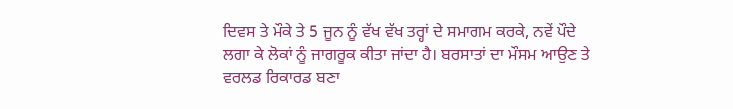ਦਿਵਸ ਤੇ ਮੌਕੇ ਤੇ 5 ਜੂਨ ਨੂੰ ਵੱਖ ਵੱਖ ਤਰ੍ਹਾਂ ਦੇ ਸਮਾਗਮ ਕਰਕੇ, ਨਵੇਂ ਪੌਦੇ ਲਗਾ ਕੇ ਲੋਕਾਂ ਨੂੰ ਜਾਗਰੂਕ ਕੀਤਾ ਜਾਂਦਾ ਹੈ। ਬਰਸਾਤਾਂ ਦਾ ਮੌਸਮ ਆਉਣ ਤੇ ਵਰਲਡ ਰਿਕਾਰਡ ਬਣਾ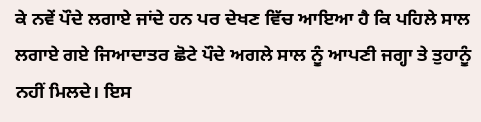ਕੇ ਨਵੇਂ ਪੌਦੇ ਲਗਾਏ ਜਾਂਦੇ ਹਨ ਪਰ ਦੇਖਣ ਵਿੱਚ ਆਇਆ ਹੈ ਕਿ ਪਹਿਲੇ ਸਾਲ ਲਗਾਏ ਗਏ ਜਿਆਦਾਤਰ ਛੋਟੇ ਪੌਦੇ ਅਗਲੇ ਸਾਲ ਨੂੰ ਆਪਣੀ ਜਗ੍ਹਾ ਤੇ ਤੁਹਾਨੂੰ ਨਹੀਂ ਮਿਲਦੇ। ਇਸ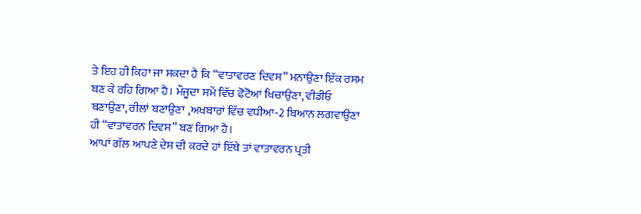ਤੇ ਇਹ ਹੀ ਕਿਹਾ ਜਾ ਸਕਦਾ ਹੈ ਕਿ “ਵਾਤਾਵਰਣ ਦਿਵਸ” ਮਨਾਉਣਾ ਇੱਕ ਰਸਮ ਬਣ ਕੇ ਰਹਿ ਗਿਆ ਹੈ। ਮੌਜੂਦਾ ਸਮੇਂ ਵਿੱਚ ਫੋਟੋਆਂ ਖਿਚਾਉਣਾ, ਵੀਡੀਓ ਬਣਾਉਣਾ, ਰੀਲਾਂ ਬਣਾਉਣਾ ,ਅਖਬਾਰਾਂ ਵਿੱਚ ਵਧੀਆ-2 ਬਿਆਨ ਲਗਵਾਉਣਾ ਹੀ “ਵਾਤਾਵਰਨ ਦਿਵਸ” ਬਣ ਗਿਆ ਹੈ।
ਆਪਾਂ ਗੱਲ ਆਪਣੇ ਦੇਸ਼ ਦੀ ਕਰਦੇ ਹਾਂ ਇੱਥੇ ਤਾਂ ਵਾਤਾਵਰਨ ਪ੍ਰਤੀ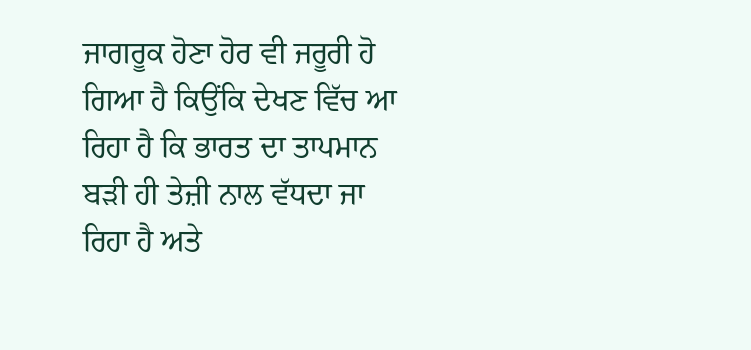ਜਾਗਰੂਕ ਹੋਣਾ ਹੋਰ ਵੀ ਜਰੂਰੀ ਹੋ ਗਿਆ ਹੈ ਕਿਉਂਕਿ ਦੇਖਣ ਵਿੱਚ ਆ ਰਿਹਾ ਹੈ ਕਿ ਭਾਰਤ ਦਾ ਤਾਪਮਾਨ ਬੜੀ ਹੀ ਤੇਜ਼ੀ ਨਾਲ ਵੱਧਦਾ ਜਾ ਰਿਹਾ ਹੈ ਅਤੇ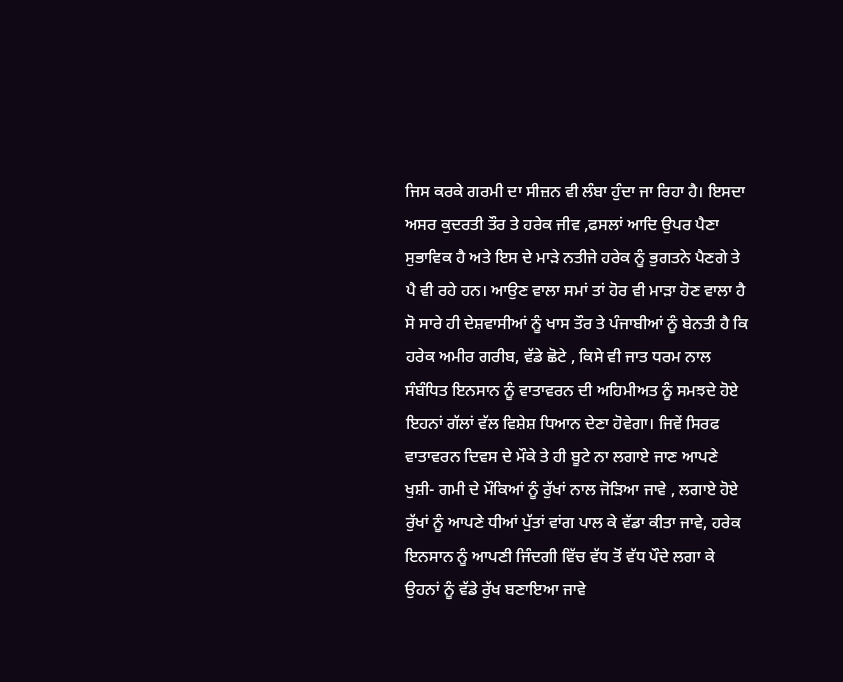ਜਿਸ ਕਰਕੇ ਗਰਮੀ ਦਾ ਸੀਜ਼ਨ ਵੀ ਲੰਬਾ ਹੁੰਦਾ ਜਾ ਰਿਹਾ ਹੈ। ਇਸਦਾ ਅਸਰ ਕੁਦਰਤੀ ਤੌਰ ਤੇ ਹਰੇਕ ਜੀਵ ,ਫਸਲਾਂ ਆਦਿ ਉਪਰ ਪੈਣਾ ਸੁਭਾਵਿਕ ਹੈ ਅਤੇ ਇਸ ਦੇ ਮਾੜੇ ਨਤੀਜੇ ਹਰੇਕ ਨੂੰ ਭੁਗਤਨੇ ਪੈਣਗੇ ਤੇ ਪੈ ਵੀ ਰਹੇ ਹਨ। ਆਉਣ ਵਾਲਾ ਸਮਾਂ ਤਾਂ ਹੋਰ ਵੀ ਮਾੜਾ ਹੋਣ ਵਾਲਾ ਹੈ ਸੋ ਸਾਰੇ ਹੀ ਦੇਸ਼ਵਾਸੀਆਂ ਨੂੰ ਖਾਸ ਤੌਰ ਤੇ ਪੰਜਾਬੀਆਂ ਨੂੰ ਬੇਨਤੀ ਹੈ ਕਿ ਹਰੇਕ ਅਮੀਰ ਗਰੀਬ, ਵੱਡੇ ਛੋਟੇ , ਕਿਸੇ ਵੀ ਜਾਤ ਧਰਮ ਨਾਲ ਸੰਬੰਧਿਤ ਇਨਸਾਨ ਨੂੰ ਵਾਤਾਵਰਨ ਦੀ ਅਹਿਮੀਅਤ ਨੂੰ ਸਮਝਦੇ ਹੋਏ ਇਹਨਾਂ ਗੱਲਾਂ ਵੱਲ ਵਿਸ਼ੇਸ਼ ਧਿਆਨ ਦੇਣਾ ਹੋਵੇਗਾ। ਜਿਵੇਂ ਸਿਰਫ ਵਾਤਾਵਰਨ ਦਿਵਸ ਦੇ ਮੌਕੇ ਤੇ ਹੀ ਬੂਟੇ ਨਾ ਲਗਾਏ ਜਾਣ ਆਪਣੇ ਖੁਸ਼ੀ- ਗਮੀ ਦੇ ਮੌਕਿਆਂ ਨੂੰ ਰੁੱਖਾਂ ਨਾਲ ਜੋੜਿਆ ਜਾਵੇ , ਲਗਾਏ ਹੋਏ ਰੁੱਖਾਂ ਨੂੰ ਆਪਣੇ ਧੀਆਂ ਪੁੱਤਾਂ ਵਾਂਗ ਪਾਲ ਕੇ ਵੱਡਾ ਕੀਤਾ ਜਾਵੇ, ਹਰੇਕ ਇਨਸਾਨ ਨੂੰ ਆਪਣੀ ਜਿੰਦਗੀ ਵਿੱਚ ਵੱਧ ਤੋਂ ਵੱਧ ਪੌਦੇ ਲਗਾ ਕੇ ਉਹਨਾਂ ਨੂੰ ਵੱਡੇ ਰੁੱਖ ਬਣਾਇਆ ਜਾਵੇ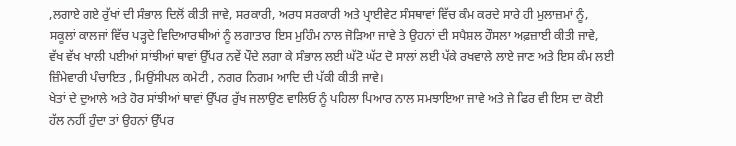,ਲਗਾਏ ਗਏ ਰੁੱਖਾਂ ਦੀ ਸੰਭਾਲ ਦਿਲੋਂ ਕੀਤੀ ਜਾਵੇ, ਸਰਕਾਰੀ, ਅਰਧ ਸਰਕਾਰੀ ਅਤੇ ਪ੍ਰਾਈਵੇਟ ਸੰਸਥਾਵਾਂ ਵਿੱਚ ਕੰਮ ਕਰਦੇ ਸਾਰੇ ਹੀ ਮੁਲਾਜ਼ਮਾਂ ਨੂੰ, ਸਕੂਲਾਂ ਕਾਲਜਾਂ ਵਿੱਚ ਪੜ੍ਹਦੇ ਵਿਦਿਆਰਥੀਆਂ ਨੂੰ ਲਗਾਤਾਰ ਇਸ ਮੁਹਿੰਮ ਨਾਲ ਜੋੜਿਆ ਜਾਵੇ ਤੇ ਉਹਨਾਂ ਦੀ ਸਪੈਸ਼ਲ ਹੌਸਲਾ ਅਫ਼ਜ਼ਾਈ ਕੀਤੀ ਜਾਵੇ, ਵੱਖ ਵੱਖ ਖਾਲੀ ਪਈਆਂ ਸਾਂਝੀਆਂ ਥਾਵਾਂ ਉੱਪਰ ਨਵੇਂ ਪੌਦੇ ਲਗਾ ਕੇ ਸੰਭਾਲ ਲਈ ਘੱਟੋ ਘੱਟ ਦੋ ਸਾਲਾਂ ਲਈ ਪੱਕੇ ਰਖਵਾਲੇ ਲਾਏ ਜਾਣ ਅਤੇ ਇਸ ਕੰਮ ਲਈ ਜ਼ਿੰਮੇਵਾਰੀ ਪੰਚਾਇਤ , ਮਿਉਂਸੀਪਲ ਕਮੇਟੀ , ਨਗਰ ਨਿਗਮ ਆਦਿ ਦੀ ਪੱਕੀ ਕੀਤੀ ਜਾਵੇ।
ਖੇਤਾਂ ਦੇ ਦੁਆਲੇ ਅਤੇ ਹੋਰ ਸਾਂਝੀਆਂ ਥਾਵਾਂ ਉੱਪਰ ਰੁੱਖ ਜਲਾਉਣ ਵਾਲਿਓ ਨੂੰ ਪਹਿਲਾ ਪਿਆਰ ਨਾਲ ਸਮਝਾਇਆ ਜਾਵੇ ਅਤੇ ਜੇ ਫਿਰ ਵੀ ਇਸ ਦਾ ਕੋਈ ਹੱਲ ਨਹੀਂ ਹੁੰਦਾ ਤਾਂ ਉਹਨਾਂ ਉੱਪਰ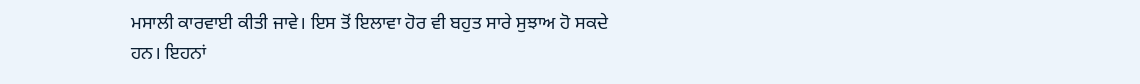ਮਸਾਲੀ ਕਾਰਵਾਈ ਕੀਤੀ ਜਾਵੇ। ਇਸ ਤੋਂ ਇਲਾਵਾ ਹੋਰ ਵੀ ਬਹੁਤ ਸਾਰੇ ਸੁਝਾਅ ਹੋ ਸਕਦੇ ਹਨ। ਇਹਨਾਂ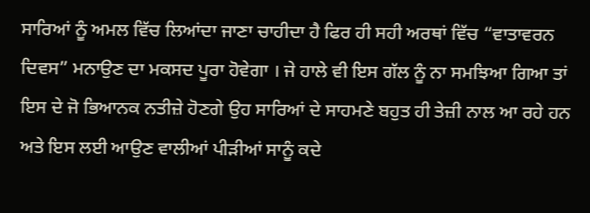ਸਾਰਿਆਂ ਨੂੰ ਅਮਲ ਵਿੱਚ ਲਿਆਂਦਾ ਜਾਣਾ ਚਾਹੀਦਾ ਹੈ ਫਿਰ ਹੀ ਸਹੀ ਅਰਥਾਂ ਵਿੱਚ “ਵਾਤਾਵਰਨ ਦਿਵਸ” ਮਨਾਉਣ ਦਾ ਮਕਸਦ ਪੂਰਾ ਹੋਵੇਗਾ । ਜੇ ਹਾਲੇ ਵੀ ਇਸ ਗੱਲ ਨੂੰ ਨਾ ਸਮਝਿਆ ਗਿਆ ਤਾਂ ਇਸ ਦੇ ਜੋ ਭਿਆਨਕ ਨਤੀਜ਼ੇ ਹੋਣਗੇ ਉਹ ਸਾਰਿਆਂ ਦੇ ਸਾਹਮਣੇ ਬਹੁਤ ਹੀ ਤੇਜ਼ੀ ਨਾਲ ਆ ਰਹੇ ਹਨ ਅਤੇ ਇਸ ਲਈ ਆਉਣ ਵਾਲੀਆਂ ਪੀੜੀਆਂ ਸਾਨੂੰ ਕਦੇ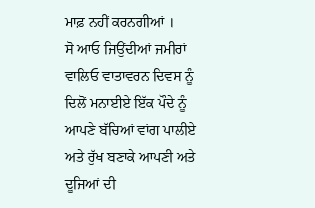ਮਾਫ਼ ਨਹੀਂ ਕਰਨਗੀਆਂ ।
ਸੋ ਆਓ ਜਿਉਂਦੀਆਂ ਜਮੀਰਾਂ ਵਾਲਿਓ ਵਾਤਾਵਰਨ ਦਿਵਸ ਨੂੰ ਦਿਲੋਂ ਮਨਾਈਏ ਇੱਕ ਪੌਦੇ ਨੂੰ ਆਪਣੇ ਬੱਚਿਆਂ ਵਾਂਗ ਪਾਲੀਏ ਅਤੇ ਰੁੱਖ ਬਣਾਕੇ ਆਪਣੀ ਅਤੇ ਦੂਜਿਆਂ ਦੀ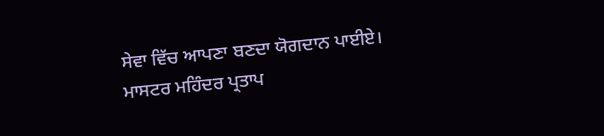ਸੇਵਾ ਵਿੱਚ ਆਪਣਾ ਬਣਦਾ ਯੋਗਦਾਨ ਪਾਈਏ।
ਮਾਸਟਰ ਮਹਿੰਦਰ ਪ੍ਰਤਾਪ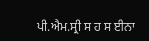ਪੀ.ਐਮ.ਸ੍ਰੀ ਸ ਹ ਸ ਈਨਾ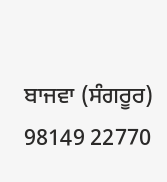ਬਾਜਵਾ (ਸੰਗਰੂਰ)
98149 22770